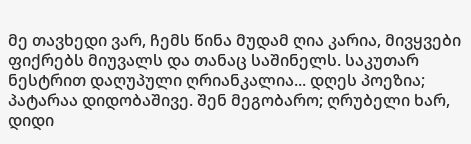მე თავხედი ვარ, ჩემს წინა მუდამ ღია კარია, მივყვები ფიქრებს მიუვალს და თანაც საშინელს. საკუთარ ნესტრით დაღუპული ღრიანკალია... დღეს პოეზია; პატარაა დიდობაშივე. შენ მეგობარო; ღრუბელი ხარ, დიდი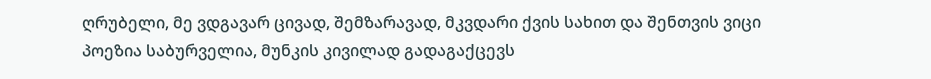ღრუბელი, მე ვდგავარ ცივად, შემზარავად, მკვდარი ქვის სახით და შენთვის ვიცი პოეზია საბურველია, მუნკის კივილად გადაგაქცევს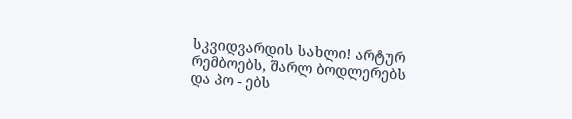სკვიდვარდის სახლი! არტურ რემბოებს, შარლ ბოდლერებს და პო - ებს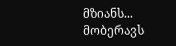მზიანს... მობერავს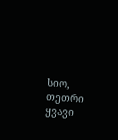სიო, თეთრი ყვავი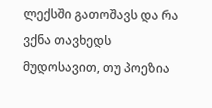ლექსში გათოშავს და რა ვქნა თავხედს მუდოსავით, თუ პოეზია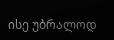ისე უბრალოდ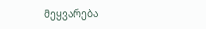მეყვარება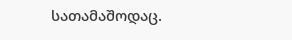სათამაშოდაც.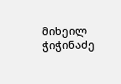მიხეილ ჭიჭინაძე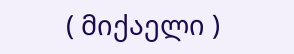( მიქაელი )